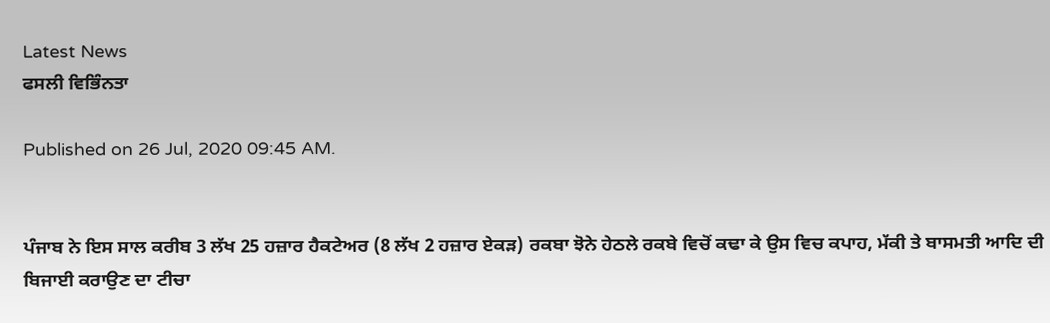Latest News
ਫਸਲੀ ਵਿਭਿੰਨਤਾ

Published on 26 Jul, 2020 09:45 AM.


ਪੰਜਾਬ ਨੇ ਇਸ ਸਾਲ ਕਰੀਬ 3 ਲੱਖ 25 ਹਜ਼ਾਰ ਹੈਕਟੇਅਰ (8 ਲੱਖ 2 ਹਜ਼ਾਰ ਏਕੜ) ਰਕਬਾ ਝੋਨੇ ਹੇਠਲੇ ਰਕਬੇ ਵਿਚੋਂ ਕਢਾ ਕੇ ਉਸ ਵਿਚ ਕਪਾਹ, ਮੱਕੀ ਤੇ ਬਾਸਮਤੀ ਆਦਿ ਦੀ ਬਿਜਾਈ ਕਰਾਉਣ ਦਾ ਟੀਚਾ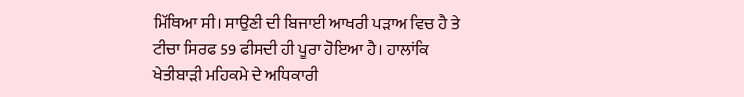ਮਿੱਥਿਆ ਸੀ। ਸਾਉਣੀ ਦੀ ਬਿਜਾਈ ਆਖਰੀ ਪੜਾਅ ਵਿਚ ਹੈ ਤੇ ਟੀਚਾ ਸਿਰਫ 59 ਫੀਸਦੀ ਹੀ ਪੂਰਾ ਹੋਇਆ ਹੈ। ਹਾਲਾਂਕਿ ਖੇਤੀਬਾੜੀ ਮਹਿਕਮੇ ਦੇ ਅਧਿਕਾਰੀ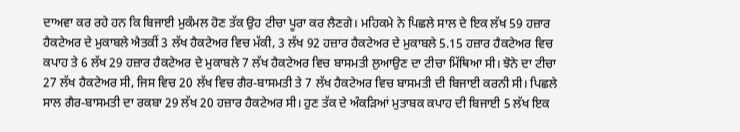ਦਾਅਵਾ ਕਰ ਰਹੇ ਹਨ ਕਿ ਬਿਜਾਈ ਮੁਕੰਮਲ ਹੋਣ ਤੱਕ ਉਹ ਟੀਚਾ ਪੂਰਾ ਕਰ ਲੈਣਗੇ। ਮਹਿਕਮੇ ਨੇ ਪਿਛਲੇ ਸਾਲ ਦੇ ਇਕ ਲੱਖ 59 ਹਜ਼ਾਰ ਹੈਕਟੇਅਰ ਦੇ ਮੁਕਾਬਲੇ ਐਤਕੀਂ 3 ਲੱਖ ਹੈਕਟੇਅਰ ਵਿਚ ਮੱਕੀ, 3 ਲੱਖ 92 ਹਜ਼ਾਰ ਹੈਕਟੇਅਰ ਦੇ ਮੁਕਾਬਲੇ 5.15 ਹਜ਼ਾਰ ਹੈਕਟੇਅਰ ਵਿਚ ਕਪਾਹ ਤੇ 6 ਲੱਖ 29 ਹਜ਼ਾਰ ਹੈਕਟੇਅਰ ਦੇ ਮੁਕਾਬਲੇ 7 ਲੱਖ ਹੈਕਟੇਅਰ ਵਿਚ ਬਾਸਮਤੀ ਲੁਆਉਣ ਦਾ ਟੀਚਾ ਮਿੱਥਿਆ ਸੀ। ਝੋਨੇ ਦਾ ਟੀਚਾ 27 ਲੱਖ ਹੈਕਟੇਅਰ ਸੀ, ਜਿਸ ਵਿਚ 20 ਲੱਖ ਵਿਚ ਗੈਰ-ਬਾਸਮਤੀ ਤੇ 7 ਲੱਖ ਹੈਕਟੇਅਰ ਵਿਚ ਬਾਸਮਤੀ ਦੀ ਬਿਜਾਈ ਕਰਨੀ ਸੀ। ਪਿਛਲੇ ਸਾਲ ਗੈਰ-ਬਾਸਮਤੀ ਦਾ ਰਕਬਾ 29 ਲੱਖ 20 ਹਜ਼ਾਰ ਹੈਕਟੇਅਰ ਸੀ। ਹੁਣ ਤੱਕ ਦੇ ਅੰਕੜਿਆਂ ਮੁਤਾਬਕ ਕਪਾਹ ਦੀ ਬਿਜਾਈ 5 ਲੱਖ ਇਕ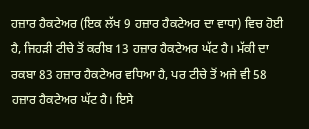ਹਜ਼ਾਰ ਹੈਕਟੇਅਰ (ਇਕ ਲੱਖ 9 ਹਜ਼ਾਰ ਹੈਕਟੇਅਰ ਦਾ ਵਾਧਾ) ਵਿਚ ਹੋਈ ਹੈ, ਜਿਹੜੀ ਟੀਚੇ ਤੋਂ ਕਰੀਬ 13 ਹਜ਼ਾਰ ਹੈਕਟੇਅਰ ਘੱਟ ਹੈ। ਮੱਕੀ ਦਾ ਰਕਬਾ 83 ਹਜ਼ਾਰ ਹੈਕਟੇਅਰ ਵਧਿਆ ਹੈ, ਪਰ ਟੀਚੇ ਤੋਂ ਅਜੇ ਵੀ 58 ਹਜ਼ਾਰ ਹੈਕਟੇਅਰ ਘੱਟ ਹੈ। ਇਸੇ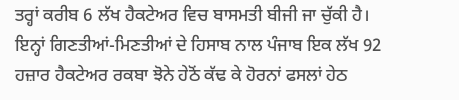ਤਰ੍ਹਾਂ ਕਰੀਬ 6 ਲੱਖ ਹੈਕਟੇਅਰ ਵਿਚ ਬਾਸਮਤੀ ਬੀਜੀ ਜਾ ਚੁੱਕੀ ਹੈ। ਇਨ੍ਹਾਂ ਗਿਣਤੀਆਂ-ਮਿਣਤੀਆਂ ਦੇ ਹਿਸਾਬ ਨਾਲ ਪੰਜਾਬ ਇਕ ਲੱਖ 92 ਹਜ਼ਾਰ ਹੈਕਟੇਅਰ ਰਕਬਾ ਝੋਨੇ ਹੇਠੋਂ ਕੱਢ ਕੇ ਹੋਰਨਾਂ ਫਸਲਾਂ ਹੇਠ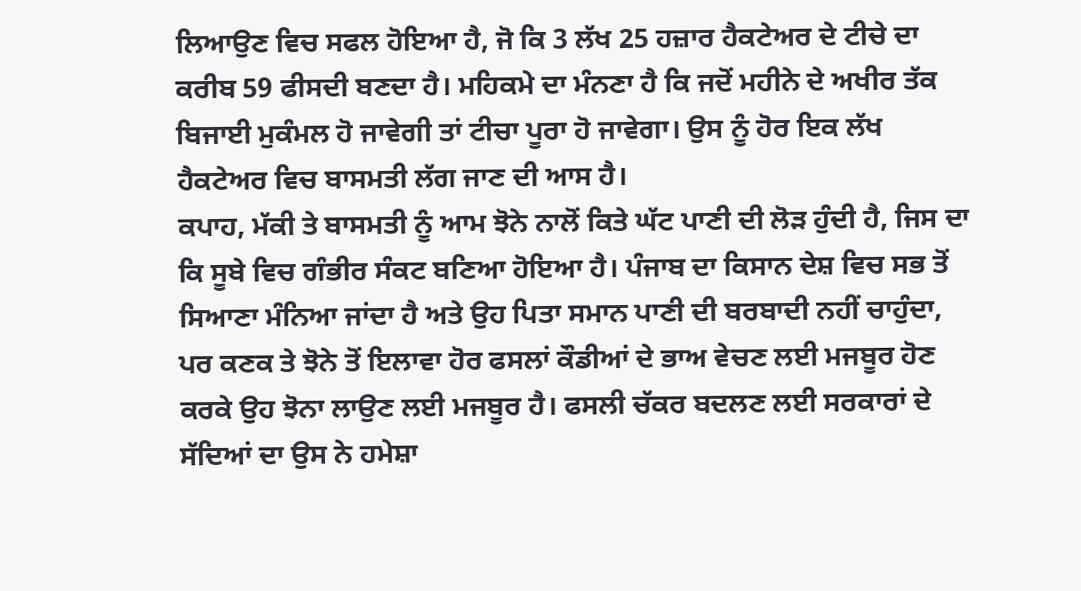ਲਿਆਉਣ ਵਿਚ ਸਫਲ ਹੋਇਆ ਹੈ, ਜੋ ਕਿ 3 ਲੱਖ 25 ਹਜ਼ਾਰ ਹੈਕਟੇਅਰ ਦੇ ਟੀਚੇ ਦਾ ਕਰੀਬ 59 ਫੀਸਦੀ ਬਣਦਾ ਹੈ। ਮਹਿਕਮੇ ਦਾ ਮੰਨਣਾ ਹੈ ਕਿ ਜਦੋਂ ਮਹੀਨੇ ਦੇ ਅਖੀਰ ਤੱਕ ਬਿਜਾਈ ਮੁਕੰਮਲ ਹੋ ਜਾਵੇਗੀ ਤਾਂ ਟੀਚਾ ਪੂਰਾ ਹੋ ਜਾਵੇਗਾ। ਉਸ ਨੂੰ ਹੋਰ ਇਕ ਲੱਖ ਹੈਕਟੇਅਰ ਵਿਚ ਬਾਸਮਤੀ ਲੱਗ ਜਾਣ ਦੀ ਆਸ ਹੈ।
ਕਪਾਹ, ਮੱਕੀ ਤੇ ਬਾਸਮਤੀ ਨੂੰ ਆਮ ਝੋਨੇ ਨਾਲੋਂ ਕਿਤੇ ਘੱਟ ਪਾਣੀ ਦੀ ਲੋੜ ਹੁੰਦੀ ਹੈ, ਜਿਸ ਦਾ ਕਿ ਸੂਬੇ ਵਿਚ ਗੰਭੀਰ ਸੰਕਟ ਬਣਿਆ ਹੋਇਆ ਹੈ। ਪੰਜਾਬ ਦਾ ਕਿਸਾਨ ਦੇਸ਼ ਵਿਚ ਸਭ ਤੋਂ ਸਿਆਣਾ ਮੰਨਿਆ ਜਾਂਦਾ ਹੈ ਅਤੇ ਉਹ ਪਿਤਾ ਸਮਾਨ ਪਾਣੀ ਦੀ ਬਰਬਾਦੀ ਨਹੀਂ ਚਾਹੁੰਦਾ, ਪਰ ਕਣਕ ਤੇ ਝੋਨੇ ਤੋਂ ਇਲਾਵਾ ਹੋਰ ਫਸਲਾਂ ਕੌਡੀਆਂ ਦੇ ਭਾਅ ਵੇਚਣ ਲਈ ਮਜਬੂਰ ਹੋਣ ਕਰਕੇ ਉਹ ਝੋਨਾ ਲਾਉਣ ਲਈ ਮਜਬੂਰ ਹੈ। ਫਸਲੀ ਚੱਕਰ ਬਦਲਣ ਲਈ ਸਰਕਾਰਾਂ ਦੇ ਸੱਦਿਆਂ ਦਾ ਉਸ ਨੇ ਹਮੇਸ਼ਾ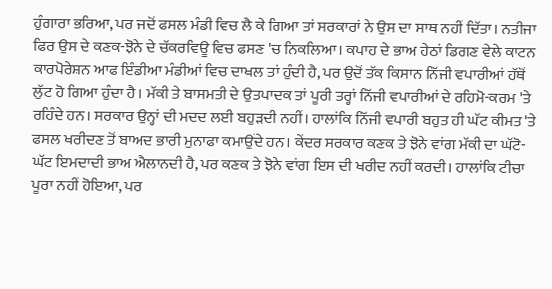ਹੁੰਗਾਰਾ ਭਰਿਆ, ਪਰ ਜਦੋਂ ਫਸਲ ਮੰਡੀ ਵਿਚ ਲੈ ਕੇ ਗਿਆ ਤਾਂ ਸਰਕਾਰਾਂ ਨੇ ਉਸ ਦਾ ਸਾਥ ਨਹੀਂ ਦਿੱਤਾ। ਨਤੀਜਾ ਫਿਰ ਉਸ ਦੇ ਕਣਕ-ਝੋਨੇ ਦੇ ਚੱਕਰਵਿਊ ਵਿਚ ਫਸਣ 'ਚ ਨਿਕਲਿਆ। ਕਪਾਹ ਦੇ ਭਾਅ ਹੇਠਾਂ ਡਿਗਣ ਵੇਲੇ ਕਾਟਨ ਕਾਰਪੋਰੇਸ਼ਨ ਆਫ ਇੰਡੀਆ ਮੰਡੀਆਂ ਵਿਚ ਦਾਖਲ ਤਾਂ ਹੁੰਦੀ ਹੈ, ਪਰ ਉਦੋਂ ਤੱਕ ਕਿਸਾਨ ਨਿੱਜੀ ਵਪਾਰੀਆਂ ਹੱਥੋਂ ਲੁੱਟ ਹੋ ਗਿਆ ਹੁੰਦਾ ਹੈ। ਮੱਕੀ ਤੇ ਬਾਸਮਤੀ ਦੇ ਉਤਪਾਦਕ ਤਾਂ ਪੂਰੀ ਤਰ੍ਹਾਂ ਨਿੱਜੀ ਵਪਾਰੀਆਂ ਦੇ ਰਹਿਮੋ-ਕਰਮ 'ਤੇ ਰਹਿੰਦੇ ਹਨ। ਸਰਕਾਰ ਉਨ੍ਹਾਂ ਦੀ ਮਦਦ ਲਈ ਬਹੁੜਦੀ ਨਹੀਂ। ਹਾਲਾਂਕਿ ਨਿੱਜੀ ਵਪਾਰੀ ਬਹੁਤ ਹੀ ਘੱਟ ਕੀਮਤ 'ਤੇ ਫਸਲ ਖਰੀਦਣ ਤੋਂ ਬਾਅਦ ਭਾਰੀ ਮੁਨਾਫਾ ਕਮਾਉਂਦੇ ਹਨ। ਕੇਂਦਰ ਸਰਕਾਰ ਕਣਕ ਤੇ ਝੋਨੇ ਵਾਂਗ ਮੱਕੀ ਦਾ ਘੱਟੋ-ਘੱਟ ਇਮਦਾਦੀ ਭਾਅ ਐਲਾਨਦੀ ਹੈ, ਪਰ ਕਣਕ ਤੇ ਝੋਨੇ ਵਾਂਗ ਇਸ ਦੀ ਖਰੀਦ ਨਹੀਂ ਕਰਦੀ। ਹਾਲਾਂਕਿ ਟੀਚਾ ਪੂਰਾ ਨਹੀਂ ਹੋਇਆ, ਪਰ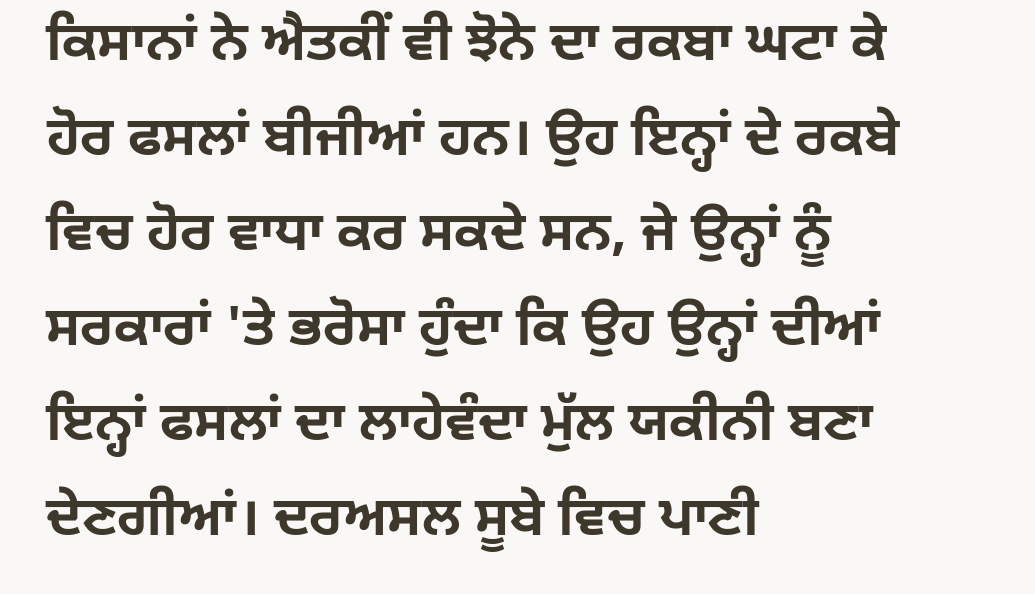ਕਿਸਾਨਾਂ ਨੇ ਐਤਕੀਂ ਵੀ ਝੋਨੇ ਦਾ ਰਕਬਾ ਘਟਾ ਕੇ ਹੋਰ ਫਸਲਾਂ ਬੀਜੀਆਂ ਹਨ। ਉਹ ਇਨ੍ਹਾਂ ਦੇ ਰਕਬੇ ਵਿਚ ਹੋਰ ਵਾਧਾ ਕਰ ਸਕਦੇ ਸਨ, ਜੇ ਉਨ੍ਹਾਂ ਨੂੰ ਸਰਕਾਰਾਂ 'ਤੇ ਭਰੋਸਾ ਹੁੰਦਾ ਕਿ ਉਹ ਉਨ੍ਹਾਂ ਦੀਆਂ ਇਨ੍ਹਾਂ ਫਸਲਾਂ ਦਾ ਲਾਹੇਵੰਦਾ ਮੁੱਲ ਯਕੀਨੀ ਬਣਾ ਦੇਣਗੀਆਂ। ਦਰਅਸਲ ਸੂਬੇ ਵਿਚ ਪਾਣੀ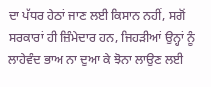ਦਾ ਪੱਧਰ ਹੇਠਾਂ ਜਾਣ ਲਈ ਕਿਸਾਨ ਨਹੀਂ, ਸਗੋਂ ਸਰਕਾਰਾਂ ਹੀ ਜ਼ਿੰਮੇਦਾਰ ਹਨ, ਜਿਹੜੀਆਂ ਉਨ੍ਹਾਂ ਨੂੰ ਲਾਹੇਵੰਦ ਭਾਅ ਨਾ ਦੁਆ ਕੇ ਝੋਨਾ ਲਾਉਣ ਲਈ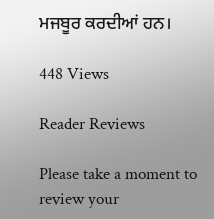ਮਜਬੂਰ ਕਰਦੀਆਂ ਹਨ।

448 Views

Reader Reviews

Please take a moment to review your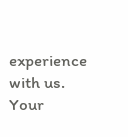experience with us. Your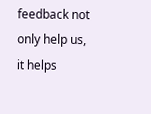feedback not only help us, it helps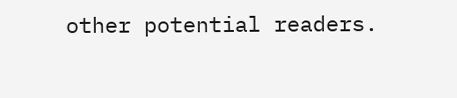other potential readers.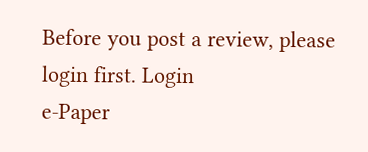Before you post a review, please login first. Login
e-Paper